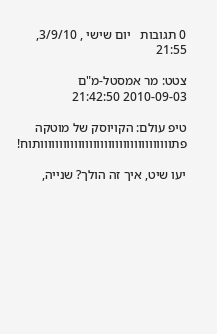0 תגובות   יום שישי , 3/9/10, 21:55

צטט: מר אמסטל-מ"ם 2010-09-03 21:42:50

טיפ עולם: הקויוסק של מוטקה פתווווווווווווווווווווווווווווווווווותוח!

יעו שיט, איך זה הולך? שנייה,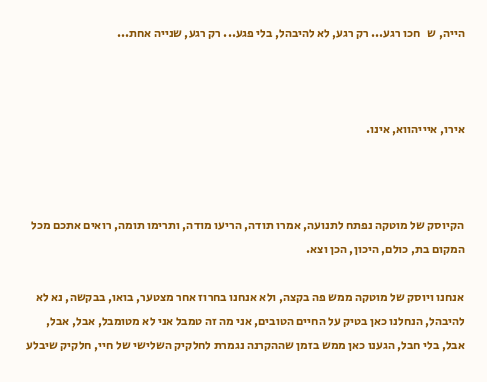הייה, ש   חכו רגע... רק רגע, לא להיבהל, בלי פגע... רק רגע, שנייה אחת...



אירו, איייהווא, אינו.



הקיוסק של מוטקה נפתח לתנועה, אמרו תודה, הריעו מודה, ותרימו תומה, רואים אתכם מכל המקום בת, כולם, היכון, הכן וצא.

אנחנו ויוסק של מוטקה ממש פה בקצה, ולא אנחנו בחרוז אחר מצטער, בואו, בבקשה, נא לא להיבהל, הנחלנו כאן בטיק על החיים הטובים, אני מה זה טמבל אני לא מטומבל, אבל, אבל, אבל, בלי חבל, הגענו כאן ממש בזמן שההקרנה נגמרת לחלקיק השלישי של חיי, חלקיק שיבלע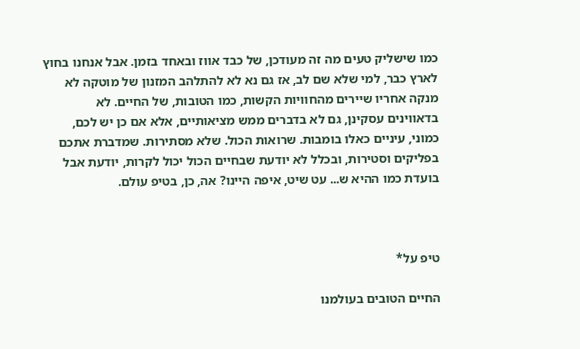כמו שישליק טעים מה זה מעודכן, של כבד אווז ובאחד בזמן. אבל אנחנו בחוץ לארץ כבר, למי שלא שם לב, אז גם נא לא להתלהב המזנון של מוטקה לא מנקה אחריו שיירים מהחוויות הקשות, כמו הטובות, של החיים. לא בדאווינים עסקינן, גם לא בדברים ממש מציאותיים, אלא אם כן יש לכם, כמוני, עיניים כאלו בומבות. שרואות הכול. שלא מסתירות. שמדברת אתכם בפליקים וסטירות, ובכלל לא יודעת שבחיים הכול יכול לקרות, יודעת אבל בועדת כמו ההיא ש... עט שיט, איפה היינו? אה, כן, בטיפ עולם.



טיפ על*

החיים הטובים בעולמנו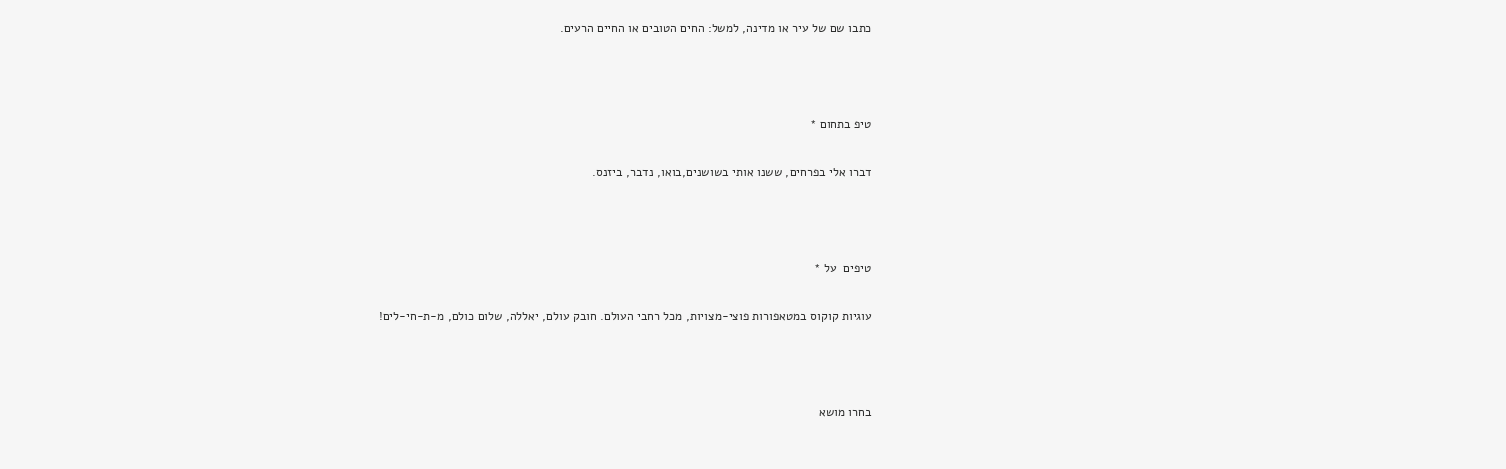כתבו שם של עיר או מדינה, למשל: החים הטובים או החיים הרעים.



טיפ בתחום *

דברו אלי בפרחים, ששנו אותי בשושנים,בואו, נדבר, ביזנס.



טיפים  על *

עוגיות קוקוס במטאפורות פוצי-מצויות, מכל רחבי העולם. חובק עולם, יאללה, שלום כולם, מ-ת-חי-לים!



בחרו מושא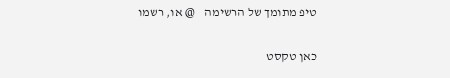טיפ מתומך של הרשימה    @ או, רשמו

כאן טקסט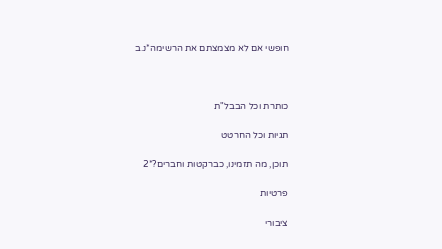חופשי אם לא מצמצתם את הרשימה*נ.ב



כותרת וכל הבבל"ת

תגיות וכל החרטט

תוכן, מה תזמינו, כברקטות וחברים?*2

פרטיות

ציבורי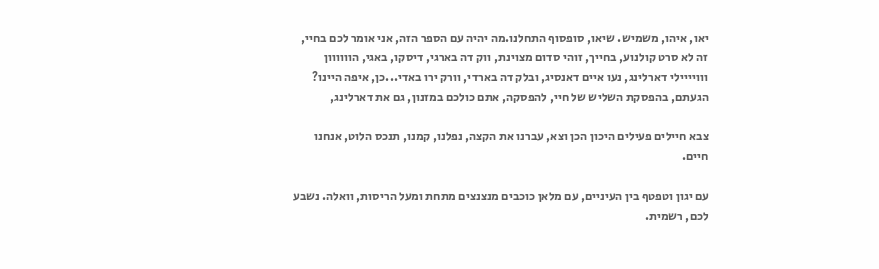יאו, איהו, משמיש. שיאו, סופסוף התחלנו.מה יהיה עם הספר הזה, אני אומר לכם בחיי, זה לא סרט קולנוע, בחייך, זוהי סדום מצוינת, ווק דה בארגי, דיסקו, באגי, הוווווון ווויייילי דארלינג, נעו איים דאנסיג, ובלק דה בארדי, וורק ירו באדי...כן, איפה היינו? הגעתם, בהפסקת השליש של חיי, להפסקה, אתם כולכם במזנון, גם את דארלינג,

צבא חיילים פעילים היכון הכן וצא, עברנו את הקצה, נפלנו, קמנו, תנכס הלוט, אנחנו חיים.

עם יגון וטפטף בין העיניים, עם מלאן כוכבים מנצנצים מתחת ומעל הריסות, וואלה. נשבע לכם, רשמית.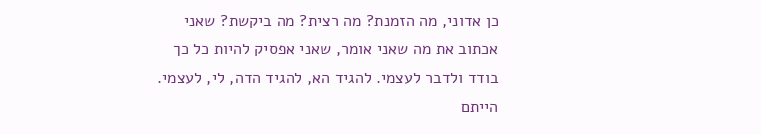כן אדוני, מה הזמנת? מה רצית? מה ביקשת? שאני אכתוב את מה שאני אומר, שאני אפסיק להיות כל כך בודד ולדבר לעצמי. להגיד הא, להגיד הדה, לי, לעצמי. הייתם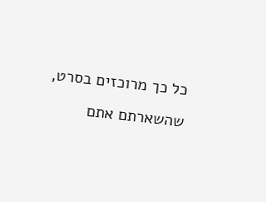כל כך מרוכזים בסרט, שהשארתם אתם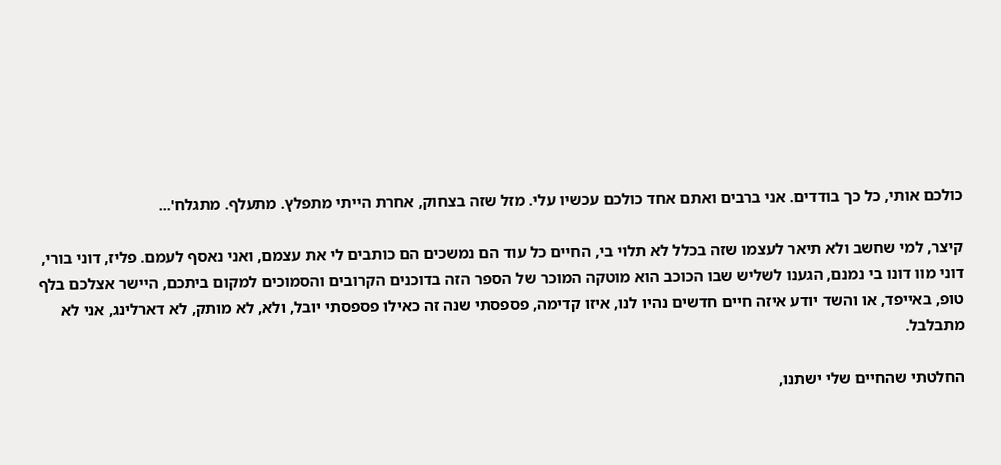כולכם אותי, כל כך בודדים. אני ברבים ואתם אחד כולכם עכשיו עלי. מזל שזה בצחוק, אחרת הייתי מתפלץ. מתעלף. מתגלח'...

קיצר, למי שחשב ולא תיאר לעצמו שזה בכלל לא תלוי בי, החיים כל עוד הם נמשכים הם כותבים לי את עצמם, ואני נאסף לעמם. פליז, דוני בורי, דוני מוו דונו בי נמנם, הגענו לשליש שבו הכוכב הוא מוטקה המוכר של הספר הזה בדוכנים הקרובים והסמוכים למקום ביתכם, היישר אצלכם בלף טופ, באייפד, או והשד יודע איזה חיים חדשים נהיו לנו, איזו קדימה, פספסתי שנה זה כאילו פספסתי יובל, ולא, לא מותק, לא דארלינג, אני לא מתבלבל.

החלטתי שהחיים שלי ישתנו,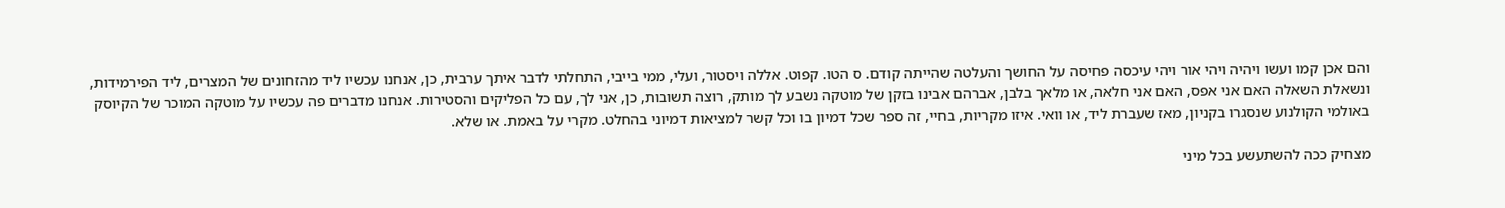והם אכן קמו ועשו ויהיה ויהי אור ויהי עיכסה פחיסה על החושך והעלטה שהייתה קודם. ס הטו. קפוט. אללה ויסטור, ועלי, ממי בייבי, התחלתי לדבר איתך ערבית, כן, אנחנו עכשיו ליד מהזחונים של המצרים, ליד הפירמידות, ונשאלת השאלה האם אני אפס, האם אני חלאה, או מלאך בלבן, אברהם אבינו בזקן של מוטקה נשבע לך מותק, רוצה תשובות, כן, אני לך, עם כל הפליקים והסטירות. אנחנו מדברים פה עכשיו על מוטקה המוכר של הקיוסק באולמי הקולנוע שנסגרו בקניון, מאז שעברת ליד, או וואי. איזו מקריות, בחיי, זה ספר שכל דמיון בו וכל קשר למציאות דמיוני בהחלט. מקרי על באמת. או שלא.

מצחיק ככה להשתעשע בכל מיני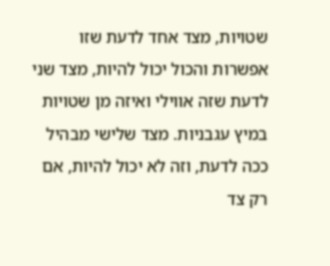שטויות, מצד אחד לדעת שזו אפשרות והכול יכול להיות, מצד שני לדעת שזה אווילי ואיזה מן שטויות במיץ עגבניות. מצד שלישי מבהיל ככה לדעת, וזה לא יכול להיות, אם רק צד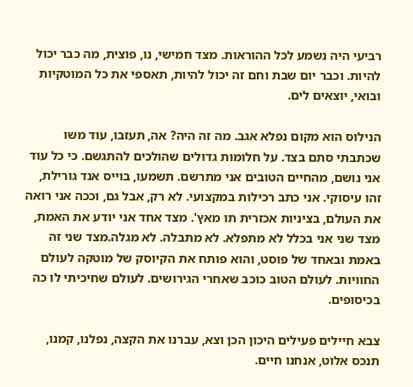רביעי היה נשמע לכל ההוראות. מצד חמישי, נו, פוצית, מה כבר יכול להיות. וכבר יום שבת וחם זה יכול להיות, תאספי את כל המוטקיות ובואי, יוצאים לים.

הנילוס הוא מקום נפלא אגב. מה זה היה? אה, תעזבו, עוד משו שכתבתי סתם בצד. על חלומות גדולים שהולכים להתגשם. כי כל עוד אני נושם, מהחיים הטובים אני מתרשם. תשמעו, בוייס אנד גורילת, זהו עיסוקי. אני כתב רכילות במקצועי. לא רק, אבל גם, וככה אני רואה את העולם, בציניות אכזרית תו מאץ'. מצד אחד אני יודע את האמת, מצד שני אני בכלל לא מתפלא. לא מתבלה. לא מגלה.מצד שני זה באמת ובאחד של פוסט, והוא פותח את הקיוסק של מוטקה לעולם החוויות. לעולם הטוב כוכב שאחרי הגירושים. לעולם שחיכיתי לו כה בכיסופים.

צבא חיילים פעילים היכון הכן וצא, עברנו את הקצה, נפלנו, קמנו, תנכס אלוט, אנחנו חיים.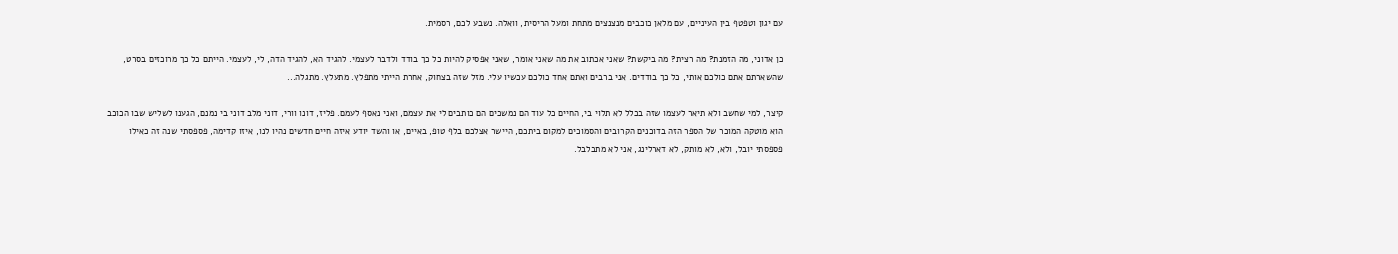עם יגון וטפטף בין העיניים, עם מלאן כוכבים מנצנצים מתחת ומעל הריסית, וואלה. נשבע לכם, רסמית.

כן אדוני, מה הזמנת? מה רצית? מה ביקשת? שאני אכתוב את מה שאני אומר, שאני אפסיק להיות כל כך בודד ולדבר לעצמי. להגיד הא, להגיד הדה, לי, לעצמי. הייתם כל כך מרוכזים בסרט, שהשארתם אתם כולכם אותי, כל כך בודדים. אני ברבים ואתם אחד כולכם עכשיו עלי. מזל שזה בצחוק, אחרת הייתי מתפלץ. מתעלץ. מתגלה...

קיצר, למי שחשב ולא תיאר לעצמו שזה בכלל לא תלוי בי, החיים כל עוד הם נמשכים הם כותבים לי את עצמם, ואני נאסף לעמם. פליז, דונו וורי, דוני מלב דוני בי נמנם, הגענו לשליש שבו הכוכב הוא מוטקה המוכר של הספר הזה בדוכנים הקרובים והסמוכים למקום ביתכם, היישר אצלכם בלף טופ, באיים, או והשד יודע איזה חיים חדשים נהיו לנו, איזו קדימה, פספסתי שנה זה כאילו פספסתי יובל, ולא, לא מותק, לא דארלינג, אני לא מתבלבל.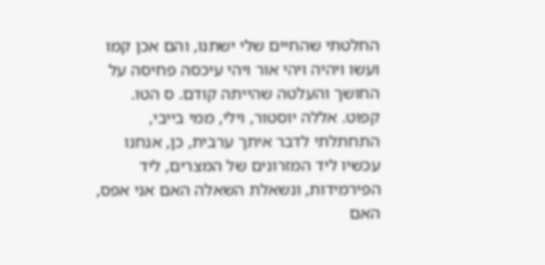החלטתי שהחיים שלי ישתנו, והם אכן קמו ועשו ויהיה ויהי אור ויהי עיכסה פחיסה על החושך והעלטה שהייתה קודם. ס הטו. קפוט. אללה יוסטור, וילי, ממי בייבי, התחתלתי לדבר איתך ערבית, כן, אנחנו עכשיו ליד המזרונים של המצרים, ליד הפירמידות, ונשאלת השאלה האם אני אפס, האם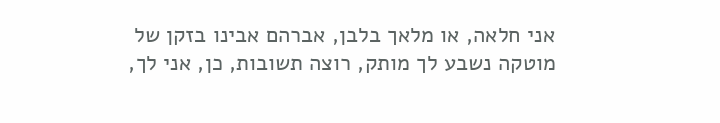אני חלאה, או מלאך בלבן, אברהם אבינו בזקן של מוטקה נשבע לך מותק, רוצה תשובות, כן, אני לך,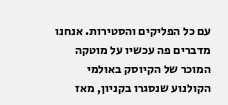עם כל הפליקים והסטירות. אנחנו מדברים פה עכשיו על מוטקה המוכר של הקיוסק באולמי הקולנוע שנסגרו בקניון, מאז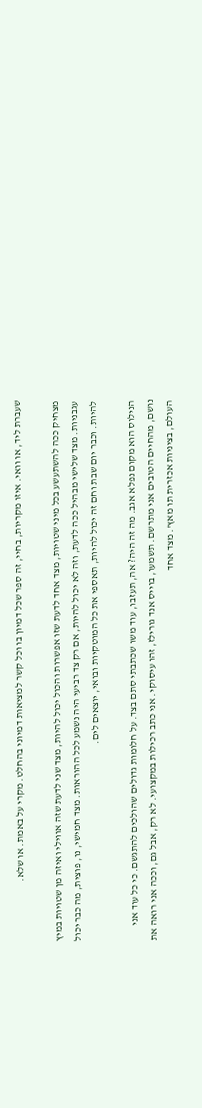שעברת ליד, או וואי. איזו מקריות, בחיי, זה ספר שכל דמיון בו וכל קשר למציאות דמיוני בהחלט. מקרי על באמת. או שלא.

מצחיק ככה להשתעשע בכל מיני שטויות, מצד אחד לדעת שזו אפשרות והכול יכול להיות, מצד שני לדעת שזה אווילי ואיזה מן שטויות במיץ עגבניות. מצד שלישי מבהיל ככה לדעת, וזה לא יכול להיות, אם רק צד רביעי היה נשמע לכל ההוראות. מצד חמישי, נו, פוצית, מה כבר יכול להיות. וכבר יום שבת וחם זה יכול להיות, תאספי את כל המוטקיות ובואי, יוצאים לים.

הנילוס הוא מקום נפלא אגב. מה זה היה? אה, תעזבו, עוד משו שכתבתי סתם בצד. על חלומות גדולים שהולכים להתגשם. כי כל עוד אני נושם, מהחיים הטובים אני מתרשם. תשמעו, בוייס אנד גורילז, זהו עיסוקי. אני כתב רכילות במקצועי. לא רק, אבל גם, וככה אני רואה את העולם, בציניות אכזרית תו מאץ'. מצד אחד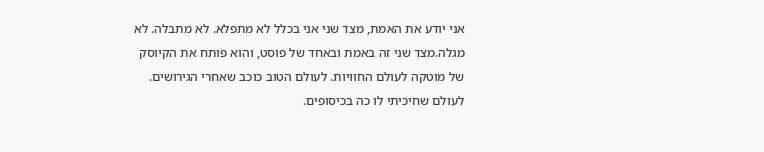אני יודע את האמת, מצד שני אני בכלל לא מתפלא. לא מתבלה. לא מגלה.מצד שני זה באמת ובאחד של פוסט, והוא פותח את הקיוסק של מוטקה לעולם החוויות. לעולם הטוב כוכב שאחרי הגירושים. לעולם שחיכיתי לו כה בכיסופים.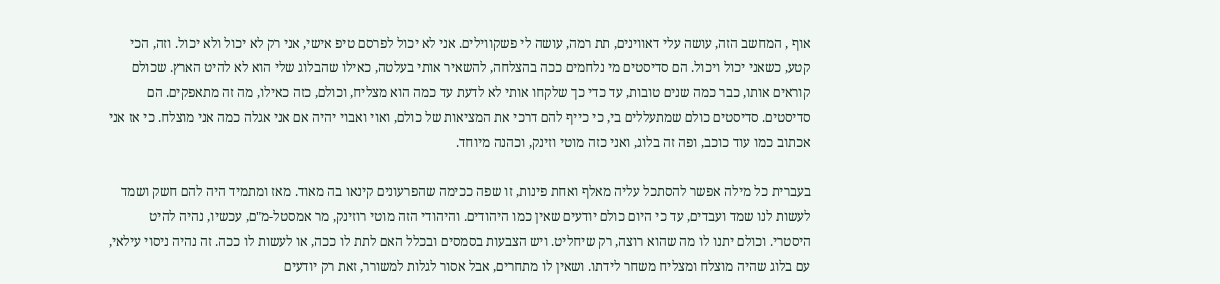אוף , המחשב הזה, עושה עלי דאווינים, תת רמה, עושה לי פשקווילים. אני לא יכול לפרסם טיפ אישי, אני רק לא יכול ולא יכול. וזה, הכי קטע, כשאני יכול ויכול. הם סדיסטים מי נלחמים ככה בהצלחה, להשאיר אותי בעלטה, כאילו שהבלוג שלי הוא לא להיט הארץ. שכולם קוראים אותו, כבר כמה שנים טובות, עד כדי כך שלקחו אותי לא לדעת עד כמה הוא מצליח, וכולם, כזה כאילו, מה זה מתאפקים. הם סדיסטים. סדיסטים כולם שמתעללים בי, כי כייף להם דרכי את המציאות של כולם, ואוי ואבוי יהיה אם אני אגלה כמה אני מוצלח. כי אז אני אכתוב כמו עוד כוכב, ופה זה בלוג, ואני כזה מוטי וזינק, וכהנה מיוחד.

בעברית כל מילה אפשר להסתכל עליה מאלף ואחת פינות, זו שפה ככימה שהפרעונים קינאו בה מאוד. מאז ומתמיד היה להם חשק ושמד לעשות לנו שמד ועבדים, עד כי היום כולם יודעים שאין כמו היהודים. והיהודי הזה מוטי רוזינק, מר אמסטל-מ"ם, עכשיו, נהיה להיט היסטרי. וכולם יתנו לו מה שהוא רוצה, רק שיחליט. ויש הצבעות בסמסים ובכלל האם לתת לו ככה, או לעשות לו ככה. זה נהיה ניסוי עילאי, עם בלוג שהיה מוצלח ומצליח משחר לידתו. ושאין לו מתחרים, אבל אסור לגלות למשורר, זאת רק יודעים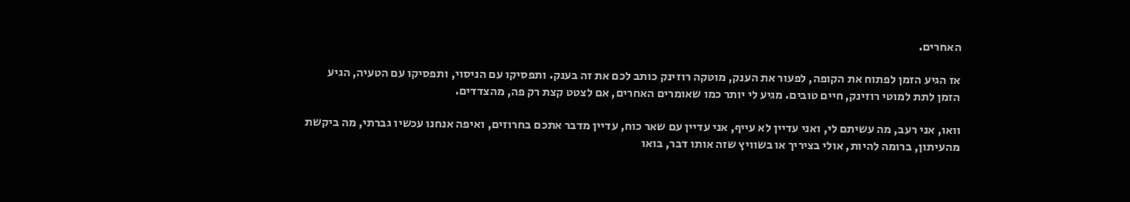האחרים.

אז הגיע הזמן לפתוח את הקופה, לפעור את הענק, מוטקה רוזינק כותב לכם את זה בענק. ותפסיקו עם הניסוי, ותפסיקו עם הטעיה, הגיע הזמן לתת למוטי רוזינק, חיים טובים. מגיע לי יותר כמו שאומרים האחרים, אם לצטט קצת רק פה, מהצדדים.

וואו, אני רעב, מה עשיתם לי, ואני עדיין לא עייף, אני עדיין עם שאר כוח, עדיין מדבר אתכם בחרוזים, ואיפה אנחנו עכשיו גברתי, מה ביקשת מהעיתון, ברומה להיות, אולי בציריך או בשוויץ שזה אותו דבר, בואו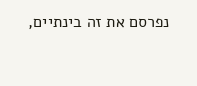נפרסם את זה בינתיים,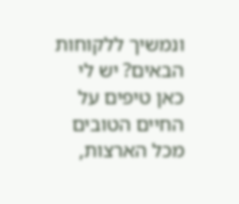ונמשיך ללקוחות הבאים? יש לי כאן טיפים על החיים הטובים מכל הארצות,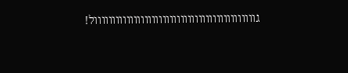גווווווווווווווווווווווווווווווווווווווווווווול!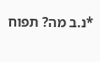*נ.ב מה? תפוח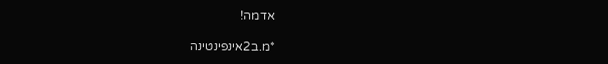אדמה!

*מ.ב2אינפינטינה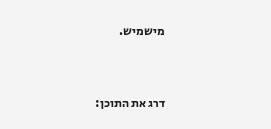מישמיש.



דרג את התוכן: